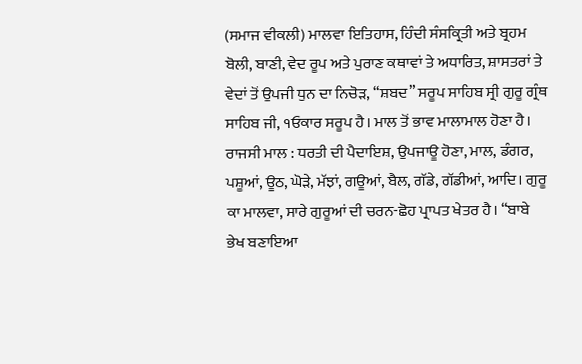(ਸਮਾਜ ਵੀਕਲੀ) ਮਾਲਵਾ ਇਤਿਹਾਸ, ਹਿੰਦੀ ਸੰਸਕ੍ਰਿਤੀ ਅਤੇ ਬ੍ਰਹਮ ਬੋਲੀ, ਬਾਣੀ, ਵੇਦ ਰੂਪ ਅਤੇ ਪੁਰਾਣ ਕਥਾਵਾਂ ਤੇ ਅਧਾਰਿਤ, ਸ਼ਾਸਤਰਾਂ ਤੇ ਵੇਦਾਂ ਤੋਂ ਉਪਜੀ ਧੁਨ ਦਾ ਨਿਚੋੜ, “ਸ਼ਬਦ” ਸਰੂਪ ਸਾਹਿਬ ਸ੍ਰੀ ਗੁਰੂ ਗ੍ਰੰਥ ਸਾਹਿਬ ਜੀ, ੧ਓਕਾਰ ਸਰੂਪ ਹੈ। ਮਾਲ ਤੋਂ ਭਾਵ ਮਾਲਾਮਾਲ ਹੋਣਾ ਹੈ। ਰਾਜਸੀ ਮਾਲ : ਧਰਤੀ ਦੀ ਪੈਦਾਇਸ਼, ਉਪਜਾਊ ਹੋਣਾ, ਮਾਲ, ਡੰਗਰ, ਪਸ਼ੂਆਂ, ਊਠ, ਘੋੜੇ, ਮੱਝਾਂ, ਗਊਆਂ, ਬੈਲ, ਗੱਡੇ, ਗੱਡੀਆਂ, ਆਦਿ। ਗੁਰੂ ਕਾ ਮਾਲਵਾ, ਸਾਰੇ ਗੁਰੂਆਂ ਦੀ ਚਰਨ-ਛੋਹ ਪ੍ਰਾਪਤ ਖੇਤਰ ਹੈ। “ਬਾਬੇ ਭੇਖ ਬਣਾਇਆ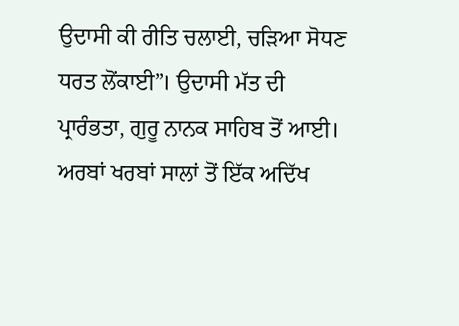ਉਦਾਸੀ ਕੀ ਰੀਤਿ ਚਲਾਈ, ਚੜਿਆ ਸੋਧਣ ਧਰਤ ਲੋਂਕਾਈ”। ਉਦਾਸੀ ਮੱਤ ਦੀ ਪ੍ਰਾਰੰਭਤਾ, ਗੁਰੂ ਨਾਨਕ ਸਾਹਿਬ ਤੋਂ ਆਈ। ਅਰਬਾਂ ਖਰਬਾਂ ਸਾਲਾਂ ਤੋਂ ਇੱਕ ਅਦਿੱਖ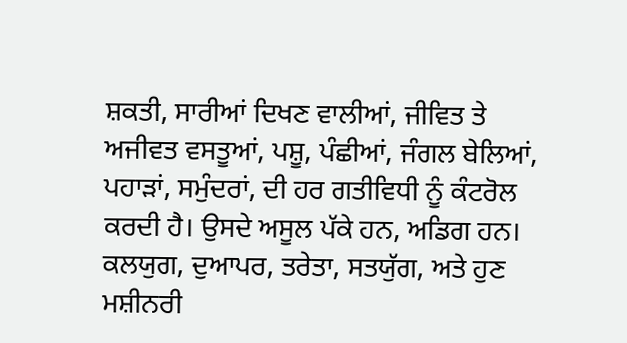ਸ਼ਕਤੀ, ਸਾਰੀਆਂ ਦਿਖਣ ਵਾਲੀਆਂ, ਜੀਵਿਤ ਤੇ ਅਜੀਵਤ ਵਸਤੂਆਂ, ਪਸ਼ੂ, ਪੰਛੀਆਂ, ਜੰਗਲ ਬੇਲਿਆਂ, ਪਹਾੜਾਂ, ਸਮੁੰਦਰਾਂ, ਦੀ ਹਰ ਗਤੀਵਿਧੀ ਨੂੰ ਕੰਟਰੋਲ ਕਰਦੀ ਹੈ। ਉਸਦੇ ਅਸੂਲ ਪੱਕੇ ਹਨ, ਅਡਿਗ ਹਨ। ਕਲਯੁਗ, ਦੁਆਪਰ, ਤਰੇਤਾ, ਸਤਯੁੱਗ, ਅਤੇ ਹੁਣ ਮਸ਼ੀਨਰੀ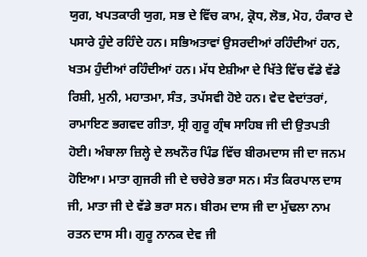ਯੁਗ, ਖਪਤਕਾਰੀ ਯੁਗ, ਸਭ ਦੇ ਵਿੱਚ ਕਾਮ, ਕ੍ਰੋਧ, ਲੋਭ, ਮੋਹ, ਹੰਕਾਰ ਦੇ ਪਸਾਰੇ ਹੁੰਦੇ ਰਹਿੰਦੇ ਹਨ। ਸਭਿਅਤਾਵਾਂ ਉਸਰਦੀਆਂ ਰਹਿੰਦੀਆਂ ਹਨ, ਖਤਮ ਹੁੰਦੀਆਂ ਰਹਿੰਦੀਆਂ ਹਨ। ਮੱਧ ਏਸ਼ੀਆ ਦੇ ਖਿੱਤੇ ਵਿੱਚ ਵੱਡੇ ਵੱਡੇ ਰਿਸ਼ੀ, ਮੁਨੀ, ਮਹਾਤਮਾ, ਸੰਤ, ਤਪੱਸਵੀ ਹੋਏ ਹਨ। ਵੇਦ ਵੇਦਾਂਤਰਾਂ, ਰਾਮਾਇਣ ਭਗਵਦ ਗੀਤਾ, ਸ੍ਰੀ ਗੁਰੂ ਗ੍ਰੰਥ ਸਾਹਿਬ ਜੀ ਦੀ ਉਤਪਤੀ ਹੋਈ। ਅੰਬਾਲਾ ਜ਼ਿਲ੍ਹੇ ਦੇ ਲਖਨੌਰ ਪਿੰਡ ਵਿੱਚ ਬੀਰਮਦਾਸ ਜੀ ਦਾ ਜਨਮ ਹੋਇਆ। ਮਾਤਾ ਗੁਜਰੀ ਜੀ ਦੇ ਚਚੇਰੇ ਭਰਾ ਸਨ। ਸੰਤ ਕਿਰਪਾਲ ਦਾਸ ਜੀ, ਮਾਤਾ ਜੀ ਦੇ ਵੱਡੇ ਭਰਾ ਸਨ। ਬੀਰਮ ਦਾਸ ਜੀ ਦਾ ਮੁੱਢਲਾ ਨਾਮ ਰਤਨ ਦਾਸ ਸੀ। ਗੁਰੂ ਨਾਨਕ ਦੇਵ ਜੀ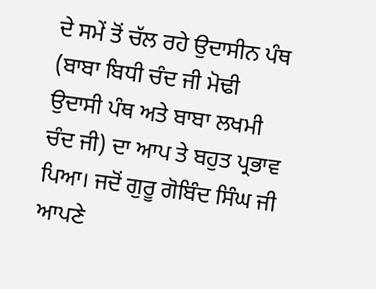ਦੇ ਸਮੇਂ ਤੋਂ ਚੱਲ ਰਹੇ ਉਦਾਸੀਨ ਪੰਥ (ਬਾਬਾ ਬਿਧੀ ਚੰਦ ਜੀ ਮੋਢੀ ਉਦਾਸੀ ਪੰਥ ਅਤੇ ਬਾਬਾ ਲਖਮੀ ਚੰਦ ਜੀ) ਦਾ ਆਪ ਤੇ ਬਹੁਤ ਪ੍ਰਭਾਵ ਪਿਆ। ਜਦੋਂ ਗੁਰੂ ਗੋਬਿੰਦ ਸਿੰਘ ਜੀ ਆਪਣੇ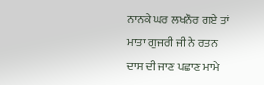ਨਾਨਕੇ ਘਰ ਲਖਨੌਰ ਗਏ ਤਾਂ ਮਾਤਾ ਗੁਜਰੀ ਜੀ ਨੇ ਰਤਨ ਦਾਸ ਦੀ ਜਾਣ ਪਛਾਣ ਮਾਮੇ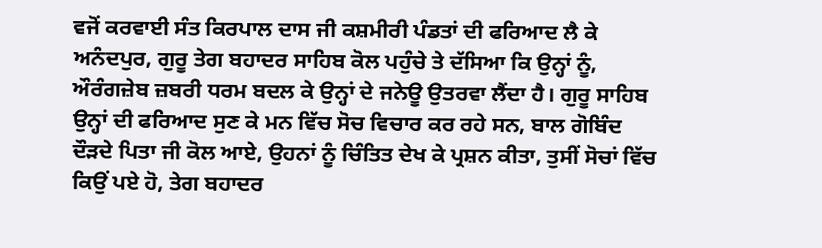ਵਜੋਂ ਕਰਵਾਈ ਸੰਤ ਕਿਰਪਾਲ ਦਾਸ ਜੀ ਕਸ਼ਮੀਰੀ ਪੰਡਤਾਂ ਦੀ ਫਰਿਆਦ ਲੈ ਕੇ ਅਨੰਦਪੁਰ, ਗੁਰੂ ਤੇਗ ਬਹਾਦਰ ਸਾਹਿਬ ਕੋਲ ਪਹੁੰਚੇ ਤੇ ਦੱਸਿਆ ਕਿ ਉਨ੍ਹਾਂ ਨੂੰ, ਔਰੰਗਜ਼ੇਬ ਜ਼ਬਰੀ ਧਰਮ ਬਦਲ ਕੇ ਉਨ੍ਹਾਂ ਦੇ ਜਨੇਊ ਉਤਰਵਾ ਲੈਂਦਾ ਹੈ। ਗੁਰੂ ਸਾਹਿਬ ਉਨ੍ਹਾਂ ਦੀ ਫਰਿਆਦ ਸੁਣ ਕੇ ਮਨ ਵਿੱਚ ਸੋਚ ਵਿਚਾਰ ਕਰ ਰਹੇ ਸਨ, ਬਾਲ ਗੋਬਿੰਦ ਦੌੜਦੇ ਪਿਤਾ ਜੀ ਕੋਲ ਆਏ, ਉਹਨਾਂ ਨੂੰ ਚਿੰਤਿਤ ਦੇਖ ਕੇ ਪ੍ਰਸ਼ਨ ਕੀਤਾ, ਤੁਸੀਂ ਸੋਚਾਂ ਵਿੱਚ ਕਿਉਂ ਪਏ ਹੋ, ਤੇਗ ਬਹਾਦਰ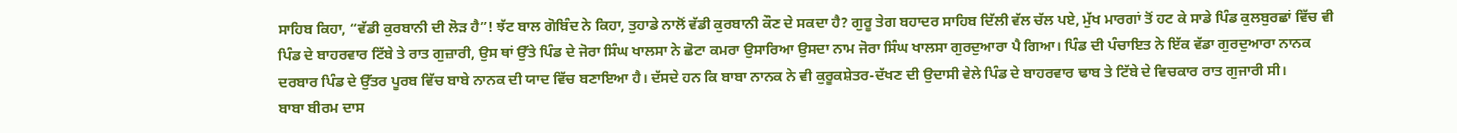ਸਾਹਿਬ ਕਿਹਾ, “ਵੱਡੀ ਕੁਰਬਾਨੀ ਦੀ ਲੋੜ ਹੈ”! ਝੱਟ ਬਾਲ ਗੋਬਿੰਦ ਨੇ ਕਿਹਾ, ਤੁਹਾਡੇ ਨਾਲੋਂ ਵੱਡੀ ਕੁਰਬਾਨੀ ਕੌਣ ਦੇ ਸਕਦਾ ਹੈ? ਗੁਰੂ ਤੇਗ ਬਹਾਦਰ ਸਾਹਿਬ ਦਿੱਲੀ ਵੱਲ ਚੱਲ ਪਏ, ਮੁੱਖ ਮਾਰਗਾਂ ਤੋਂ ਹਟ ਕੇ ਸਾਡੇ ਪਿੰਡ ਕੁਲਬੁਰਛਾਂ ਵਿੱਚ ਵੀ ਪਿੰਡ ਦੇ ਬਾਹਰਵਾਰ ਟਿੱਬੇ ਤੇ ਰਾਤ ਗੁਜ਼ਾਰੀ, ਉਸ ਥਾਂ ਉੱਤੇ ਪਿੰਡ ਦੇ ਜੋਰਾ ਸਿੰਘ ਖਾਲਸਾ ਨੇ ਛੋਟਾ ਕਮਰਾ ਉਸਾਰਿਆ ਉਸਦਾ ਨਾਮ ਜੋਰਾ ਸਿੰਘ ਖਾਲਸਾ ਗੁਰਦੁਆਰਾ ਪੈ ਗਿਆ। ਪਿੰਡ ਦੀ ਪੰਚਾਇਤ ਨੇ ਇੱਕ ਵੱਡਾ ਗੁਰਦੁਆਰਾ ਨਾਨਕ ਦਰਬਾਰ ਪਿੰਡ ਦੇ ਉੱਤਰ ਪੂਰਬ ਵਿੱਚ ਬਾਬੇ ਨਾਨਕ ਦੀ ਯਾਦ ਵਿੱਚ ਬਣਾਇਆ ਹੈ। ਦੱਸਦੇ ਹਨ ਕਿ ਬਾਬਾ ਨਾਨਕ ਨੇ ਵੀ ਕੁਰੂਕਸ਼ੇਤਰ-ਦੱਖਣ ਦੀ ਉਦਾਸੀ ਵੇਲੇ ਪਿੰਡ ਦੇ ਬਾਹਰਵਾਰ ਢਾਬ ਤੇ ਟਿੱਬੇ ਦੇ ਵਿਚਕਾਰ ਰਾਤ ਗੁਜਾਰੀ ਸੀ।
ਬਾਬਾ ਬੀਰਮ ਦਾਸ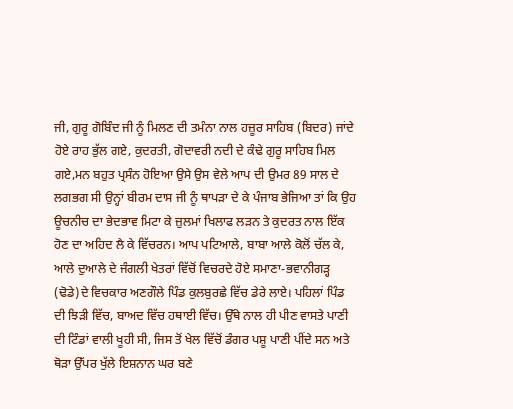ਜੀ, ਗੁਰੂ ਗੋਬਿੰਦ ਜੀ ਨੂੰ ਮਿਲਣ ਦੀ ਤਮੰਨਾ ਨਾਲ ਹਜ਼ੂਰ ਸਾਹਿਬ (ਬਿਦਰ) ਜਾਂਦੇ ਹੋਏ ਰਾਹ ਭੁੱਲ ਗਏ, ਕੁਦਰਤੀ, ਗੋਦਾਵਰੀ ਨਦੀ ਦੇ ਕੰਢੇ ਗੁਰੂ ਸਾਹਿਬ ਮਿਲ ਗਏ,ਮਨ ਬਹੁਤ ਪ੍ਰਸੰਨ ਹੋਇਆ ਉਸੇ ਉਸ ਵੇਲੇ ਆਪ ਦੀ ਉਮਰ 89 ਸਾਲ ਦੇ ਲਗਭਗ ਸੀ ਉਨ੍ਹਾਂ ਬੀਰਮ ਦਾਸ ਜੀ ਨੂੰ ਥਾਪੜਾ ਦੇ ਕੇ ਪੰਜਾਬ ਭੇਜਿਆ ਤਾਂ ਕਿ ਉਹ ਊਚਨੀਚ ਦਾ ਭੇਦਭਾਵ ਮਿਟਾ ਕੇ ਜ਼ੁਲਮਾਂ ਖਿਲਾਫ ਲੜਨ ਤੇ ਕੁਦਰਤ ਨਾਲ ਇੱਕ ਹੋਣ ਦਾ ਅਹਿਦ ਲੈ ਕੇ ਵਿੱਚਰਨ। ਆਪ ਪਟਿਆਲੇ, ਬਾਬਾ ਆਲੇ ਕੋਲੋਂ ਚੱਲ ਕੇ, ਆਲੇ ਦੁਆਲੇ ਦੇ ਜੰਗਲੀ ਖੇਤਰਾਂ ਵਿੱਚੋਂ ਵਿਚਰਦੇ ਹੋਏ ਸਮਾਣਾ-ਭਵਾਨੀਗੜ੍ਹ (ਢੋਡੇ)ਦੇ ਵਿਚਕਾਰ ਅਣਗੌਲੇ ਪਿੰਡ ਕੁਲਬੁਰਛੇ ਵਿੱਚ ਡੇਰੇ ਲਾਏ। ਪਹਿਲਾਂ ਪਿੰਡ ਦੀ ਝਿੜੀ ਵਿੱਚ, ਬਾਅਦ ਵਿੱਚ ਹਥਾਈ ਵਿੱਚ। ਉੱਥੇ ਨਾਲ ਹੀ ਪੀਣ ਵਾਸਤੇ ਪਾਣੀ ਦੀ ਟਿੰਡਾਂ ਵਾਲੀ ਖੂਹੀ ਸੀ, ਜਿਸ ਤੋਂ ਖੇਲ ਵਿੱਚੋਂ ਡੰਗਰ ਪਸ਼ੂ ਪਾਣੀ ਪੀਂਦੇ ਸਨ ਅਤੇ ਥੋੜਾ ਉੱਪਰ ਖੁੱਲੇ ਇਸ਼ਨਾਨ ਘਰ ਬਣੇ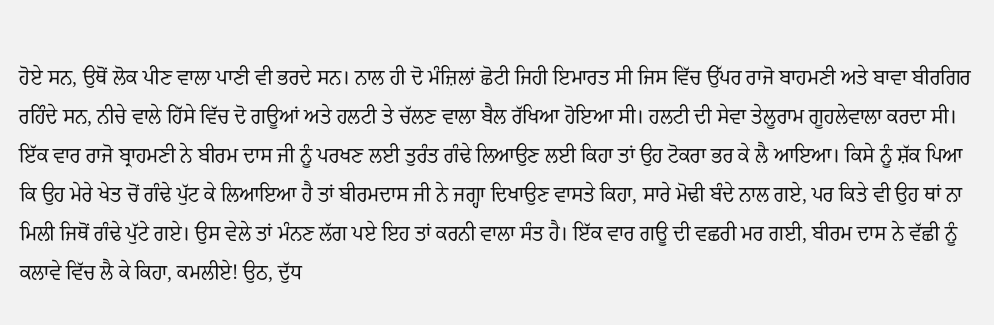ਹੋਏ ਸਨ, ਉਥੋਂ ਲੋਕ ਪੀਣ ਵਾਲਾ ਪਾਣੀ ਵੀ ਭਰਦੇ ਸਨ। ਨਾਲ ਹੀ ਦੋ ਮੰਜ਼ਿਲਾਂ ਛੋਟੀ ਜਿਹੀ ਇਮਾਰਤ ਸੀ ਜਿਸ ਵਿੱਚ ਉੱਪਰ ਰਾਜੋ ਬਾਹਮਣੀ ਅਤੇ ਬਾਵਾ ਬੀਰਗਿਰ ਰਹਿੰਦੇ ਸਨ, ਨੀਚੇ ਵਾਲੇ ਹਿੱਸੇ ਵਿੱਚ ਦੋ ਗਊਆਂ ਅਤੇ ਹਲਟੀ ਤੇ ਚੱਲਣ ਵਾਲਾ ਬੈਲ ਰੱਖਿਆ ਹੋਇਆ ਸੀ। ਹਲਟੀ ਦੀ ਸੇਵਾ ਤੇਲੂਰਾਮ ਗੂਹਲੇਵਾਲਾ ਕਰਦਾ ਸੀ। ਇੱਕ ਵਾਰ ਰਾਜੋ ਬ੍ਰਾਹਮਣੀ ਨੇ ਬੀਰਮ ਦਾਸ ਜੀ ਨੂੰ ਪਰਖਣ ਲਈ ਤੁਰੰਤ ਗੰਢੇ ਲਿਆਉਣ ਲਈ ਕਿਹਾ ਤਾਂ ਉਹ ਟੋਕਰਾ ਭਰ ਕੇ ਲੈ ਆਇਆ। ਕਿਸੇ ਨੂੰ ਸ਼ੱਕ ਪਿਆ ਕਿ ਉਹ ਮੇਰੇ ਖੇਤ ਚੋਂ ਗੰਢੇ ਪੁੱਟ ਕੇ ਲਿਆਇਆ ਹੈ ਤਾਂ ਬੀਰਮਦਾਸ ਜੀ ਨੇ ਜਗ੍ਹਾ ਦਿਖਾਉਣ ਵਾਸਤੇ ਕਿਹਾ, ਸਾਰੇ ਮੋਢੀ ਬੰਦੇ ਨਾਲ ਗਏ, ਪਰ ਕਿਤੇ ਵੀ ਉਹ ਥਾਂ ਨਾ ਮਿਲੀ ਜਿਥੋਂ ਗੰਢੇ ਪੁੱਟੇ ਗਏ। ਉਸ ਵੇਲੇ ਤਾਂ ਮੰਨਣ ਲੱਗ ਪਏ ਇਹ ਤਾਂ ਕਰਨੀ ਵਾਲਾ ਸੰਤ ਹੈ। ਇੱਕ ਵਾਰ ਗਊ ਦੀ ਵਛਰੀ ਮਰ ਗਈ, ਬੀਰਮ ਦਾਸ ਨੇ ਵੱਛੀ ਨੂੰ ਕਲਾਵੇ ਵਿੱਚ ਲੈ ਕੇ ਕਿਹਾ, ਕਮਲੀਏ! ਉਠ, ਦੁੱਧ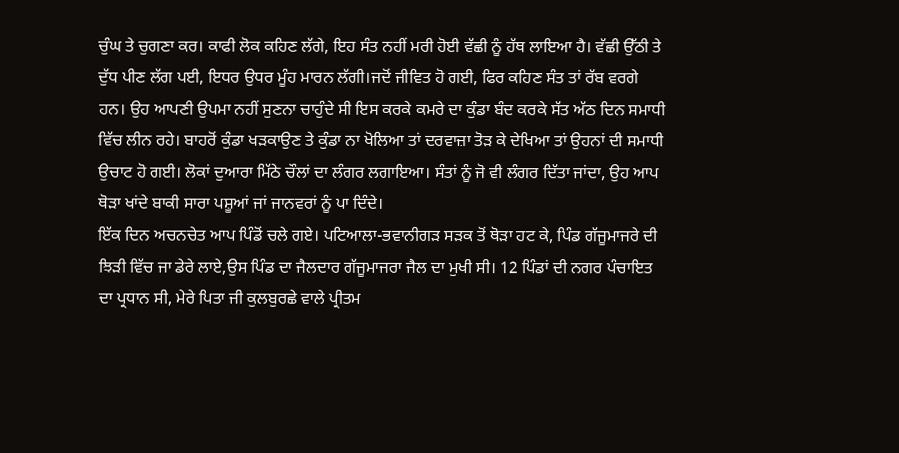ਚੁੰਘ ਤੇ ਚੁਗਣਾ ਕਰ। ਕਾਫੀ ਲੋਕ ਕਹਿਣ ਲੱਗੇ, ਇਹ ਸੰਤ ਨਹੀਂ ਮਰੀ ਹੋਈ ਵੱਛੀ ਨੂੰ ਹੱਥ ਲਾਇਆ ਹੈ। ਵੱਛੀ ਉੱਠੀ ਤੇ ਦੁੱਧ ਪੀਣ ਲੱਗ ਪਈ, ਇਧਰ ਉਧਰ ਮੂੰਹ ਮਾਰਨ ਲੱਗੀ।ਜਦੋਂ ਜੀਵਿਤ ਹੋ ਗਈ, ਫਿਰ ਕਹਿਣ ਸੰਤ ਤਾਂ ਰੱਬ ਵਰਗੇ ਹਨ। ਉਹ ਆਪਣੀ ਉਪਮਾ ਨਹੀਂ ਸੁਣਨਾ ਚਾਹੁੰਦੇ ਸੀ ਇਸ ਕਰਕੇ ਕਮਰੇ ਦਾ ਕੁੰਡਾ ਬੰਦ ਕਰਕੇ ਸੱਤ ਅੱਠ ਦਿਨ ਸਮਾਧੀ ਵਿੱਚ ਲੀਨ ਰਹੇ। ਬਾਹਰੋਂ ਕੁੰਡਾ ਖੜਕਾਉਣ ਤੇ ਕੁੰਡਾ ਨਾ ਖੋਲਿਆ ਤਾਂ ਦਰਵਾਜ਼ਾ ਤੋੜ ਕੇ ਦੇਖਿਆ ਤਾਂ ਉਹਨਾਂ ਦੀ ਸਮਾਧੀ ਉਚਾਟ ਹੋ ਗਈ। ਲੋਕਾਂ ਦੁਆਰਾ ਮਿੱਠੇ ਚੌਲਾਂ ਦਾ ਲੰਗਰ ਲਗਾਇਆ। ਸੰਤਾਂ ਨੂੰ ਜੋ ਵੀ ਲੰਗਰ ਦਿੱਤਾ ਜਾਂਦਾ, ਉਹ ਆਪ ਥੋੜਾ ਖਾਂਦੇ ਬਾਕੀ ਸਾਰਾ ਪਸ਼ੂਆਂ ਜਾਂ ਜਾਨਵਰਾਂ ਨੂੰ ਪਾ ਦਿੰਦੇ।
ਇੱਕ ਦਿਨ ਅਚਨਚੇਤ ਆਪ ਪਿੰਡੋਂ ਚਲੇ ਗਏ। ਪਟਿਆਲਾ-ਭਵਾਨੀਗੜ ਸੜਕ ਤੋਂ ਥੋੜਾ ਹਟ ਕੇ, ਪਿੰਡ ਗੱਜੂਮਾਜਰੇ ਦੀ ਝਿੜੀ ਵਿੱਚ ਜਾ ਡੇਰੇ ਲਾਏ,ਉਸ ਪਿੰਡ ਦਾ ਜੈਲਦਾਰ ਗੱਜੂਮਾਜਰਾ ਜੈਲ ਦਾ ਮੁਖੀ ਸੀ। 12 ਪਿੰਡਾਂ ਦੀ ਨਗਰ ਪੰਚਾਇਤ ਦਾ ਪ੍ਰਧਾਨ ਸੀ, ਮੇਰੇ ਪਿਤਾ ਜੀ ਕੁਲਬੁਰਛੇ ਵਾਲੇ ਪ੍ਰੀਤਮ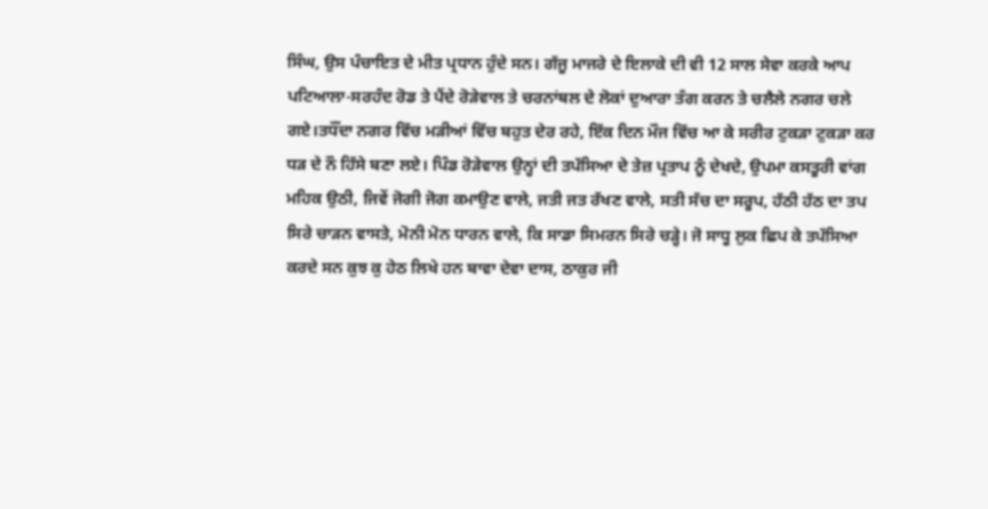ਸਿੰਘ, ਉਸ ਪੰਚਾਇਤ ਦੇ ਮੀਤ ਪ੍ਰਧਾਨ ਹੁੰਦੇ ਸਨ। ਗੱਜੂ ਮਾਜਰੇ ਦੇ ਇਲਾਕੇ ਦੀ ਵੀ 12 ਸਾਲ ਸੇਵਾ ਕਰਕੇ ਆਪ ਪਟਿਆਲਾ-ਸਰਹੰਦ ਰੋਡ ਤੇ ਪੈਂਦੇ ਰੋੜੇਵਾਲ ਤੇ ਚਰਨਾਂਥਲ ਦੇ ਲੋਕਾਂ ਦੁਆਰਾ ਤੰਗ ਕਰਨ ਤੇ ਚਲੈਲੇ ਨਗਰ ਚਲੇ ਗਏ।ਤਧੌਂਦਾ ਨਗਰ ਵਿੱਚ ਮੜੀਆਂ ਵਿੱਚ ਬਹੁਤ ਦੇਰ ਰਹੇ, ਇੱਕ ਦਿਨ ਮੌਜ ਵਿੱਚ ਆ ਕੇ ਸਰੀਰ ਟੁਕੜਾ ਟੁਕੜਾ ਕਰ ਧੜ ਦੇ ਨੌ ਹਿੱਸੇ ਬਣਾ ਲਏ। ਪਿੰਡ ਰੋੜੇਵਾਲ ਉਨ੍ਹਾਂ ਦੀ ਤਪੱਸਿਆ ਦੇ ਤੇਜ਼ ਪ੍ਰਤਾਪ ਨੂੰ ਦੇਖਦੇ, ਉਪਮਾ ਕਸਤੂਰੀ ਵਾਂਗ ਮਹਿਕ ਉਠੀ, ਜਿਵੇਂ ਜੋਗੀ ਜੋਗ ਕਮਾਉਣ ਵਾਲੇ, ਜਤੀ ਜਤ ਰੱਖਣ ਵਾਲੇ, ਸਤੀ ਸੱਚ ਦਾ ਸਰੂਪ, ਹੱਠੀ ਹੱਠ ਦਾ ਤਪ ਸਿਰੇ ਚਾੜਨ ਵਾਸਤੇ, ਮੋਨੀ ਮੋਨ ਧਾਰਨ ਵਾਲੇ, ਕਿ ਸਾਡਾ ਸਿਮਰਨ ਸਿਰੇ ਚੜ੍ਹੇ। ਜੋ ਸਾਧੂ ਲੁਕ ਛਿਪ ਕੇ ਤਪੱਸਿਆ ਕਰਦੇ ਸਨ ਕੁਝ ਕੁ ਹੇਠ ਲਿਖੇ ਹਨ ਬਾਵਾ ਦੇਵਾ ਦਾਸ, ਠਾਕੁਰ ਜੀ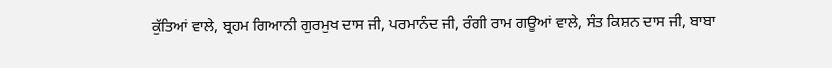ਕੁੱਤਿਆਂ ਵਾਲੇ, ਬ੍ਰਹਮ ਗਿਆਨੀ ਗੁਰਮੁਖ ਦਾਸ ਜੀ, ਪਰਮਾਨੰਦ ਜੀ, ਰੰਗੀ ਰਾਮ ਗਊਆਂ ਵਾਲੇ, ਸੰਤ ਕਿਸ਼ਨ ਦਾਸ ਜੀ, ਬਾਬਾ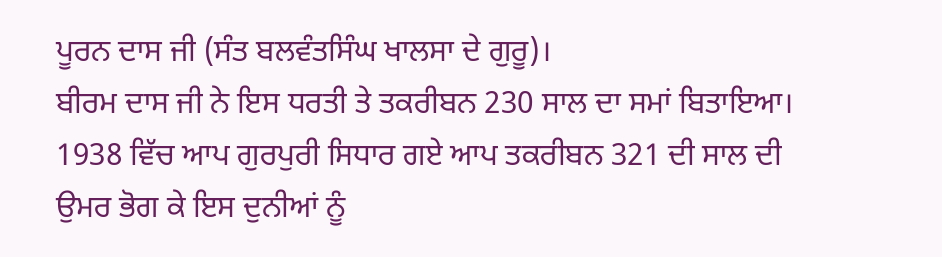ਪੂਰਨ ਦਾਸ ਜੀ (ਸੰਤ ਬਲਵੰਤਸਿੰਘ ਖਾਲਸਾ ਦੇ ਗੁਰੂ)।
ਬੀਰਮ ਦਾਸ ਜੀ ਨੇ ਇਸ ਧਰਤੀ ਤੇ ਤਕਰੀਬਨ 230 ਸਾਲ ਦਾ ਸਮਾਂ ਬਿਤਾਇਆ। 1938 ਵਿੱਚ ਆਪ ਗੁਰਪੁਰੀ ਸਿਧਾਰ ਗਏ ਆਪ ਤਕਰੀਬਨ 321 ਦੀ ਸਾਲ ਦੀ ਉਮਰ ਭੋਗ ਕੇ ਇਸ ਦੁਨੀਆਂ ਨੂੰ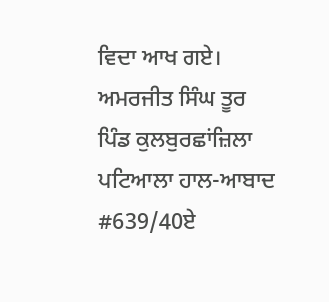ਵਿਦਾ ਆਖ ਗਏ।
ਅਮਰਜੀਤ ਸਿੰਘ ਤੂਰ
ਪਿੰਡ ਕੁਲਬੁਰਛਾਂਜ਼ਿਲਾ ਪਟਿਆਲਾ ਹਾਲ-ਆਬਾਦ #639/40ਏ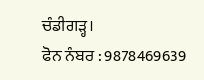ਚੰਡੀਗੜ੍ਹ।
ਫੋਨ ਨੰਬਰ : 9878469639